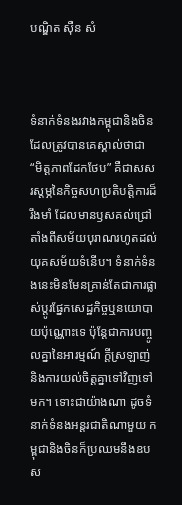បណ្ឌិត ស៊ឺន សំ



ទំនាក់ទំនងរវាងកម្ពុជានិងចិន ដែលត្រូវបានគេស្គាល់ថាជា “មិត្តភាពដែកថែប” គឺជាសសរស្តម្ភនៃកិច្ចសហប្រតិបត្តិការដ៏រឹងមាំ ដែលមានឫសគល់ជ្រៅតាំងពីសម័យបុរាណរហូតដល់យុគសម័យទំនើប។ ទំនាក់ទំនងនេះមិនមែនគ្រាន់តែជាការផ្លាស់ប្តូរផ្នែកសេដ្ឋកិច្ចឬនយោបាយប៉ុណ្ណោះទេ ប៉ុន្តែជាការបញ្ចូលគ្នានៃអារម្មណ៍ ក្តីស្រឡាញ់ និងការយល់ចិត្តគ្នាទៅវិញទៅមក។ ទោះជាយ៉ាងណា ដូចទំនាក់ទំនងអន្តរជាតិណាមួយ កម្ពុជានិងចិនក៏ប្រឈមនឹងឧបស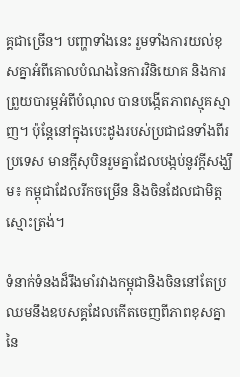គ្គជាច្រើន។ បញ្ហាទាំងនេះ រួមទាំងការយល់ខុសគ្នាអំពីគោលបំណងនៃការវិនិយោគ និងការព្រួយបារម្ភអំពីបំណុល បានបង្កើតភាពស្មុគស្មាញ។ ប៉ុន្តែនៅក្នុងបេះដូងរបស់ប្រជាជនទាំងពីរប្រទេស មានក្តីសុបិនរួមគ្នាដែលបង្កប់នូវក្តីសង្ឃឹម៖ កម្ពុជាដែលរីកចម្រើន និងចិនដែលជាមិត្តស្មោះត្រង់។

ទំនាក់ទំនងដ៏រឹងមាំរវាងកម្ពុជានិងចិននៅតែប្រឈមនឹងឧបសគ្គដែលកើតចេញពីភាពខុសគ្នានៃ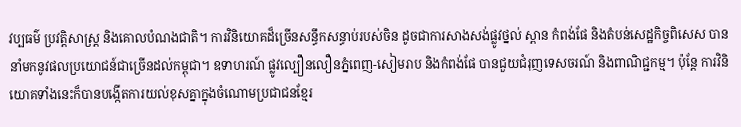វប្បធម៌ ប្រវត្តិសាស្ត្រ និងគោលបំណងជាតិ។ ការវិនិយោគដ៏ច្រើនសន្ធឹកសន្ធាប់របស់ចិន ដូចជាការសាងសង់ផ្លូវថ្នល់ ស្ពាន កំពង់ផែ និងតំបន់សេដ្ឋកិច្ចពិសេស បាននាំមកនូវផលប្រយោជន៍ជាច្រើនដល់កម្ពុជា។ ឧទាហរណ៍ ផ្លូវល្បឿនលឿនភ្នំពេញ-សៀមរាប និងកំពង់ផែ បានជួយជំរុញទេសចរណ៍ និងពាណិជ្ជកម្ម។ ប៉ុន្តែ ការវិនិយោគទាំងនេះក៏បានបង្កើតការយល់ខុសគ្នាក្នុងចំណោមប្រជាជនខ្មែរ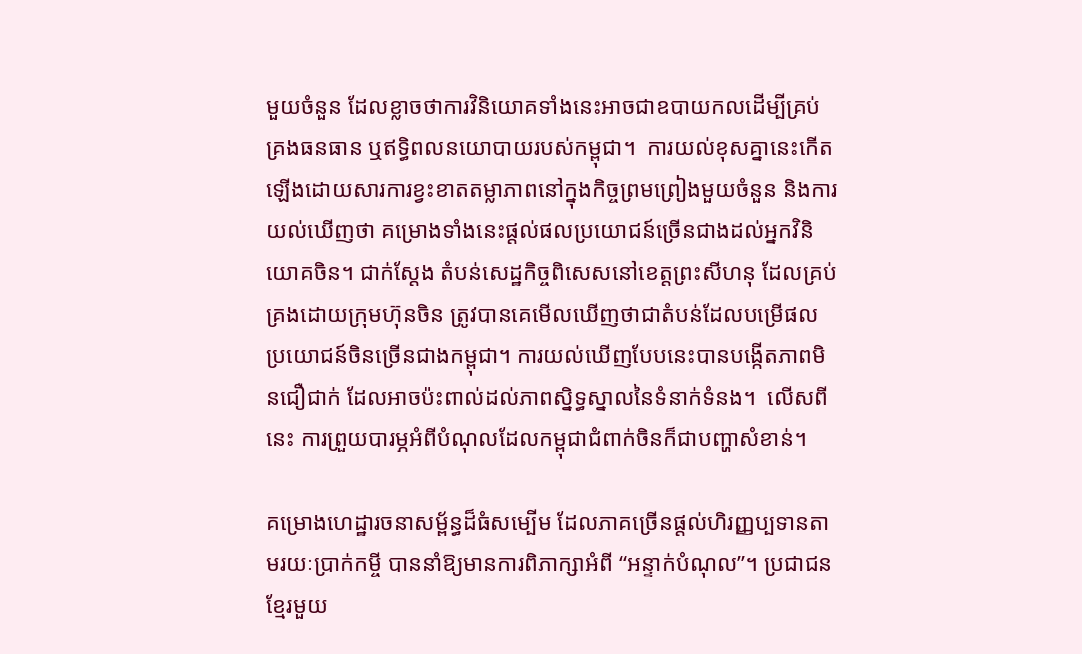មួយចំនួន ដែលខ្លាចថាការវិនិយោគទាំងនេះអាចជាឧបាយកលដើម្បីគ្រប់គ្រងធនធាន ឬឥទ្ធិពលនយោបាយរបស់កម្ពុជា។  ការយល់ខុសគ្នានេះកើតឡើងដោយសារការខ្វះខាតតម្លាភាពនៅក្នុងកិច្ចព្រមព្រៀងមួយចំនួន និងការយល់ឃើញថា គម្រោងទាំងនេះផ្តល់ផលប្រយោជន៍ច្រើនជាងដល់អ្នកវិនិយោគចិន។ ជាក់ស្តែង តំបន់សេដ្ឋកិច្ចពិសេសនៅខេត្តព្រះសីហនុ ដែលគ្រប់គ្រងដោយក្រុមហ៊ុនចិន ត្រូវបានគេមើលឃើញថាជាតំបន់ដែលបម្រើផលប្រយោជន៍ចិនច្រើនជាងកម្ពុជា។ ការយល់ឃើញបែបនេះបានបង្កើតភាពមិនជឿជាក់ ដែលអាចប៉ះពាល់ដល់ភាពស្និទ្ធស្នាលនៃទំនាក់ទំនង។  លើសពីនេះ ការព្រួយបារម្ភអំពីបំណុលដែលកម្ពុជាជំពាក់ចិនក៏ជាបញ្ហាសំខាន់។

គម្រោងហេដ្ឋារចនាសម្ព័ន្ធដ៏ធំសម្បើម ដែលភាគច្រើនផ្តល់ហិរញ្ញប្បទានតាមរយៈប្រាក់កម្ចី បាននាំឱ្យមានការពិភាក្សាអំពី “អន្ទាក់បំណុល”។ ប្រជាជនខ្មែរមួយ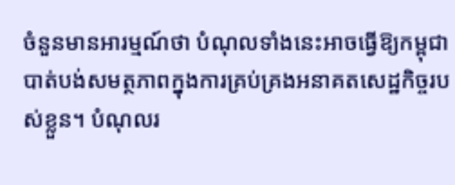ចំនួនមានអារម្មណ៍ថា បំណុលទាំងនេះអាចធ្វើឱ្យកម្ពុជាបាត់បង់សមត្ថភាពក្នុងការគ្រប់គ្រងអនាគតសេដ្ឋកិច្ចរបស់ខ្លួន។ បំណុលរ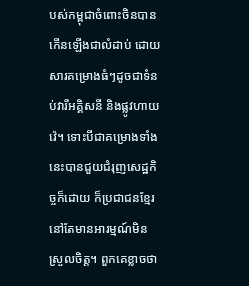បស់កម្ពុជាចំពោះចិនបានកើនឡើងជាលំដាប់ ដោយសារគម្រោងធំៗដូចជាទំនប់វារីអគ្គិសនី និងផ្លូវហាយវ៉េ។ ទោះបីជាគម្រោងទាំងនេះបានជួយជំរុញសេដ្ឋកិច្ចក៏ដោយ ក៏ប្រជាជនខ្មែរនៅតែមានអារម្មណ៍មិនស្រួលចិត្ត។ ពួកគេខ្លាចថា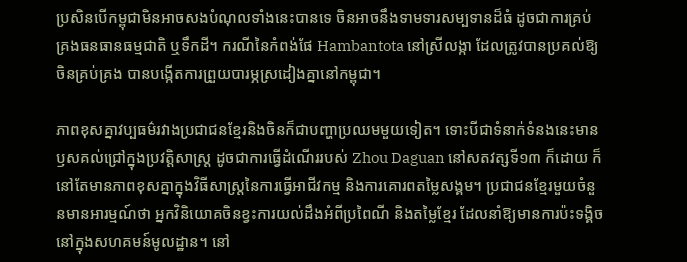ប្រសិនបើកម្ពុជាមិនអាចសងបំណុលទាំងនេះបានទេ ចិនអាចនឹងទាមទារសម្បទានដ៏ធំ ដូចជាការគ្រប់គ្រងធនធានធម្មជាតិ ឬទឹកដី។ ករណីនៃកំពង់ផែ Hambantota នៅស្រីលង្កា ដែលត្រូវបានប្រគល់ឱ្យចិនគ្រប់គ្រង បានបង្កើតការព្រួយបារម្ភស្រដៀងគ្នានៅកម្ពុជា។

ភាពខុសគ្នាវប្បធម៌រវាងប្រជាជនខ្មែរនិងចិនក៏ជាបញ្ហាប្រឈមមួយទៀត។ ទោះបីជាទំនាក់ទំនងនេះមានឫសគល់ជ្រៅក្នុងប្រវត្តិសាស្ត្រ ដូចជាការធ្វើដំណើររបស់ Zhou Daguan នៅសតវត្សទី១៣ ក៏ដោយ ក៏នៅតែមានភាពខុសគ្នាក្នុងវិធីសាស្ត្រនៃការធ្វើអាជីវកម្ម និងការគោរពតម្លៃសង្គម។ ប្រជាជនខ្មែរមួយចំនួនមានអារម្មណ៍ថា អ្នកវិនិយោគចិនខ្វះការយល់ដឹងអំពីប្រពៃណី និងតម្លៃខ្មែរ ដែលនាំឱ្យមានការប៉ះទង្គិចនៅក្នុងសហគមន៍មូលដ្ឋាន។ នៅ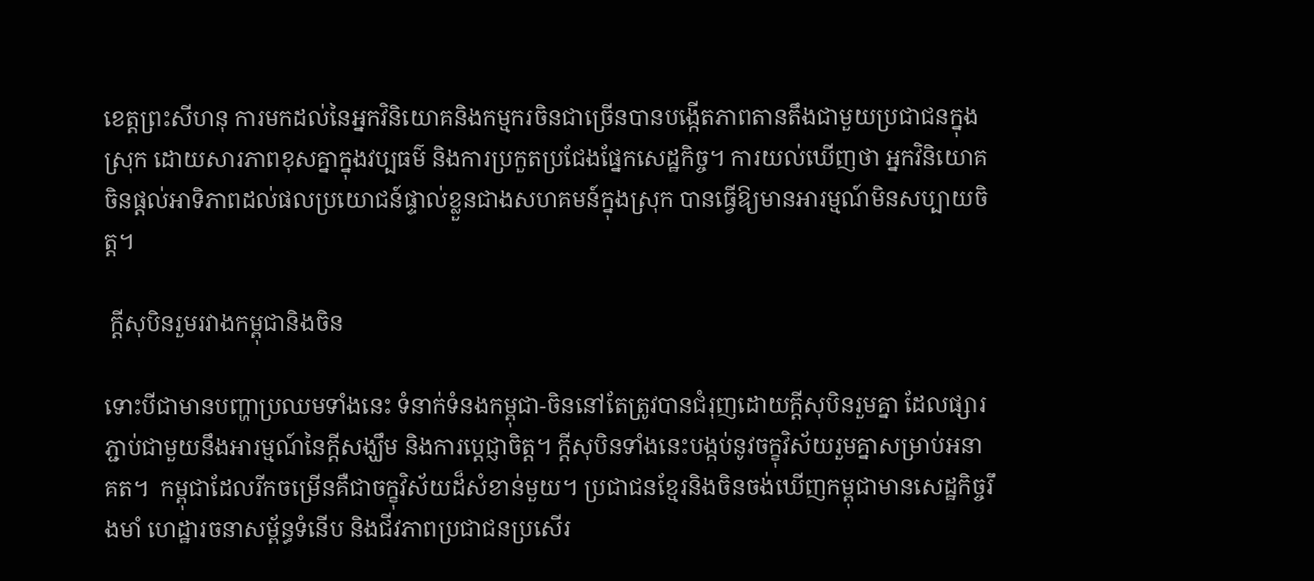ខេត្តព្រះសីហនុ ការមកដល់នៃអ្នកវិនិយោគនិងកម្មករចិនជាច្រើនបានបង្កើតភាពតានតឹងជាមួយប្រជាជនក្នុងស្រុក ដោយសារភាពខុសគ្នាក្នុងវប្បធម៌ និងការប្រកួតប្រជែងផ្នែកសេដ្ឋកិច្ច។ ការយល់ឃើញថា អ្នកវិនិយោគចិនផ្តល់អាទិភាពដល់ផលប្រយោជន៍ផ្ទាល់ខ្លួនជាងសហគមន៍ក្នុងស្រុក បានធ្វើឱ្យមានអារម្មណ៍មិនសប្បាយចិត្ត។

 ក្តីសុបិនរួមរវាងកម្ពុជានិងចិន

ទោះបីជាមានបញ្ហាប្រឈមទាំងនេះ ទំនាក់ទំនងកម្ពុជា-ចិននៅតែត្រូវបានជំរុញដោយក្តីសុបិនរួមគ្នា ដែលផ្សារភ្ជាប់ជាមួយនឹងអារម្មណ៍នៃក្តីសង្ឃឹម និងការប្តេជ្ញាចិត្ត។ ក្តីសុបិនទាំងនេះបង្កប់នូវចក្ខុវិស័យរួមគ្នាសម្រាប់អនាគត។  កម្ពុជាដែលរីកចម្រើនគឺជាចក្ខុវិស័យដ៏សំខាន់មួយ។ ប្រជាជនខ្មែរនិងចិនចង់ឃើញកម្ពុជាមានសេដ្ឋកិច្ចរឹងមាំ ហេដ្ឋារចនាសម្ព័ន្ធទំនើប និងជីវភាពប្រជាជនប្រសើរ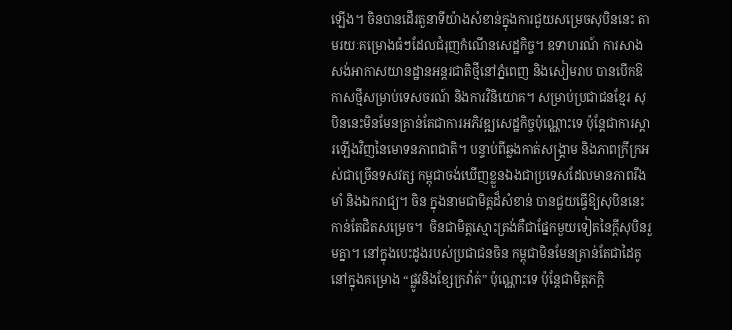ឡើង។ ចិនបានដើរតួនាទីយ៉ាងសំខាន់ក្នុងការជួយសម្រេចសុបិននេះ តាមរយៈគម្រោងធំៗដែលជំរុញកំណើនសេដ្ឋកិច្ច។ ឧទាហរណ៍ ការសាងសង់អាកាសយានដ្ឋានអន្តរជាតិថ្មីនៅភ្នំពេញ និងសៀមរាប បានបើកឱកាសថ្មីសម្រាប់ទេសចរណ៍ និងការវិនិយោគ។ សម្រាប់ប្រជាជនខ្មែរ សុបិននេះមិនមែនគ្រាន់តែជាការអភិវឌ្ឍសេដ្ឋកិច្ចប៉ុណ្ណោះទេ ប៉ុន្តែជាការស្តារឡើងវិញនៃមោទនភាពជាតិ។ បន្ទាប់ពីឆ្លងកាត់សង្គ្រាម និងភាពក្រីក្រអស់ជាច្រើនទសវត្ស កម្ពុជាចង់ឃើញខ្លួនឯងជាប្រទេសដែលមានភាពរឹងមាំ និងឯករាជ្យ។ ចិន ក្នុងនាមជាមិត្តដ៏សំខាន់ បានជួយធ្វើឱ្យសុបិននេះកាន់តែជិតសម្រេច។  ចិនជាមិត្តស្មោះត្រង់គឺជាផ្នែកមួយទៀតនៃក្តីសុបិនរួមគ្នា។ នៅក្នុងបេះដូងរបស់ប្រជាជនចិន កម្ពុជាមិនមែនគ្រាន់តែជាដៃគូនៅក្នុងគម្រោង “ផ្លូវនិងខ្សែក្រវ៉ាត់” ប៉ុណ្ណោះទេ ប៉ុន្តែជាមិត្តភក្តិ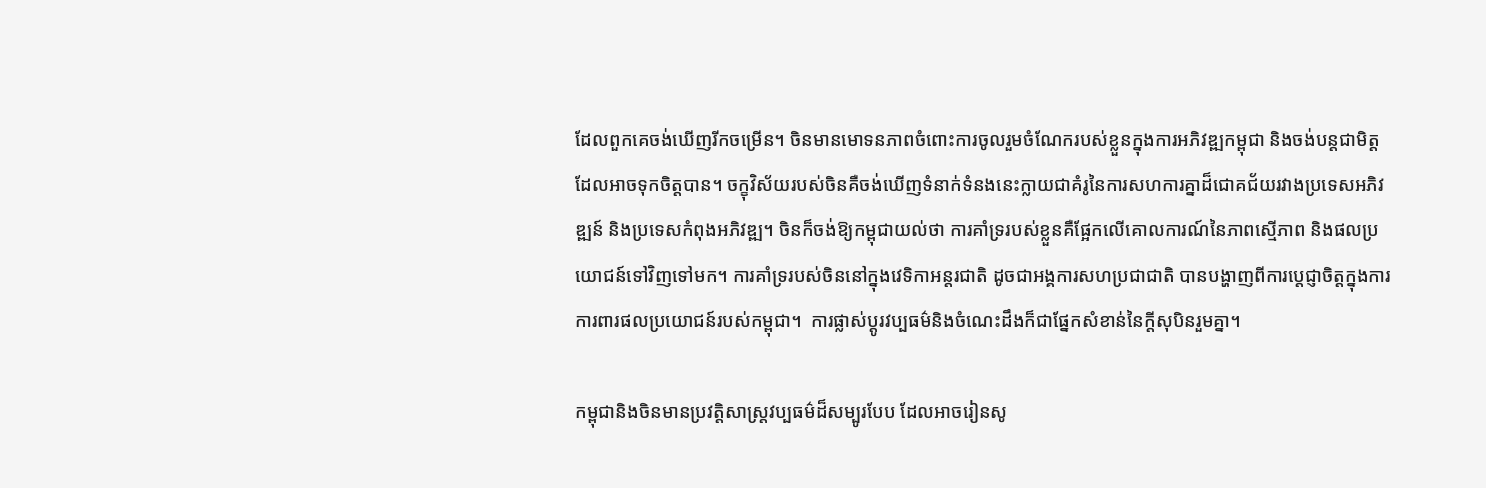ដែលពួកគេចង់ឃើញរីកចម្រើន។ ចិនមានមោទនភាពចំពោះការចូលរួមចំណែករបស់ខ្លួនក្នុងការអភិវឌ្ឍកម្ពុជា និងចង់បន្តជាមិត្តដែលអាចទុកចិត្តបាន។ ចក្ខុវិស័យរបស់ចិនគឺចង់ឃើញទំនាក់ទំនងនេះក្លាយជាគំរូនៃការសហការគ្នាដ៏ជោគជ័យរវាងប្រទេសអភិវឌ្ឍន៍ និងប្រទេសកំពុងអភិវឌ្ឍ។ ចិនក៏ចង់ឱ្យកម្ពុជាយល់ថា ការគាំទ្ររបស់ខ្លួនគឺផ្អែកលើគោលការណ៍នៃភាពស្មើភាព និងផលប្រយោជន៍ទៅវិញទៅមក។ ការគាំទ្ររបស់ចិននៅក្នុងវេទិកាអន្តរជាតិ ដូចជាអង្គការសហប្រជាជាតិ បានបង្ហាញពីការប្តេជ្ញាចិត្តក្នុងការការពារផលប្រយោជន៍របស់កម្ពុជា។  ការផ្លាស់ប្តូរវប្បធម៌និងចំណេះដឹងក៏ជាផ្នែកសំខាន់នៃក្តីសុបិនរួមគ្នា។

កម្ពុជានិងចិនមានប្រវត្តិសាស្ត្រវប្បធម៌ដ៏សម្បូរបែប ដែលអាចរៀនសូ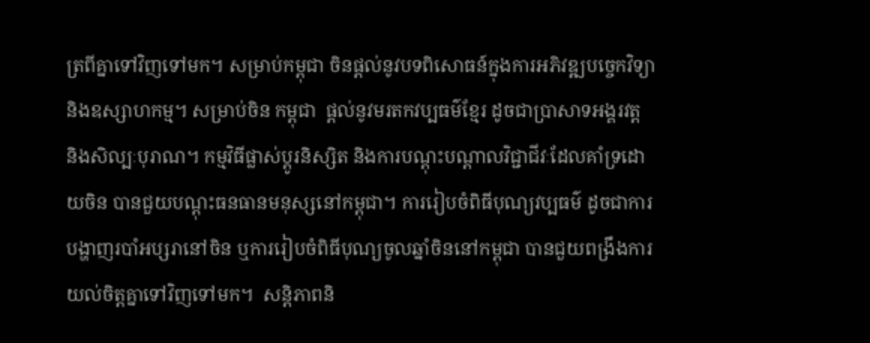ត្រពីគ្នាទៅវិញទៅមក។ សម្រាប់កម្ពុជា ចិនផ្តល់នូវបទពិសោធន៍ក្នុងការអភិវឌ្ឍបច្ចេកវិទ្យា និងឧស្សាហកម្ម។ សម្រាប់ចិន កម្ពុជា  ផ្តល់នូវមរតកវប្បធម៌ខ្មែរ ដូចជាប្រាសាទអង្គរវត្ត និងសិល្បៈបុរាណ។ កម្មវិធីផ្លាស់ប្តូរនិស្សិត និងការបណ្តុះបណ្តាលវិជ្ជាជីវៈដែលគាំទ្រដោយចិន បានជួយបណ្តុះធនធានមនុស្សនៅកម្ពុជា។ ការរៀបចំពិធីបុណ្យវប្បធម៌ ដូចជាការបង្ហាញរបាំអប្សរានៅចិន ឬការរៀបចំពិធីបុណ្យចូលឆ្នាំចិននៅកម្ពុជា បានជួយពង្រឹងការយល់ចិត្តគ្នាទៅវិញទៅមក។  សន្តិភាពនិ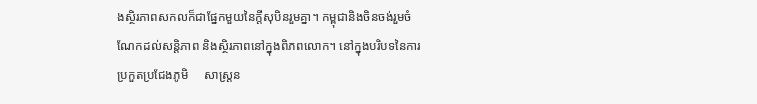ងស្ថិរភាពសកលក៏ជាផ្នែកមួយនៃក្តីសុបិនរួមគ្នា។ កម្ពុជានិងចិនចង់រួមចំណែកដល់សន្តិភាព និងស្ថិរភាពនៅក្នុងពិភពលោក។ នៅក្នុងបរិបទនៃការប្រកួតប្រជែងភូមិ     សាស្ត្រន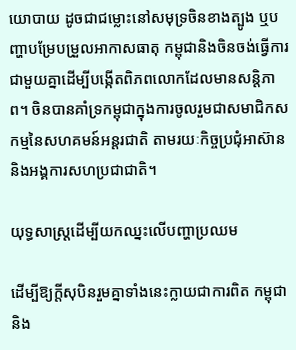យោបាយ ដូចជាជម្លោះនៅសមុទ្រចិនខាងត្បូង ឬបញ្ហាបម្រែបម្រួលអាកាសធាតុ កម្ពុជានិងចិនចង់ធ្វើការជាមួយគ្នាដើម្បីបង្កើតពិភពលោកដែលមានសន្តិភាព។ ចិនបានគាំទ្រកម្ពុជាក្នុងការចូលរួមជាសមាជិកសកម្មនៃសហគមន៍អន្តរជាតិ តាមរយៈកិច្ចប្រជុំអាស៊ាន និងអង្គការសហប្រជាជាតិ។

យុទ្ធសាស្ត្រដើម្បីយកឈ្នះលើបញ្ហាប្រឈម

ដើម្បីឱ្យក្តីសុបិនរួមគ្នាទាំងនេះក្លាយជាការពិត កម្ពុជានិង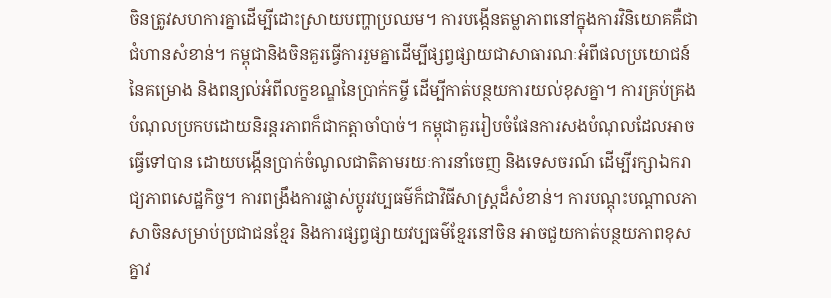ចិនត្រូវសហការគ្នាដើម្បីដោះស្រាយបញ្ហាប្រឈម។ ការបង្កើនតម្លាភាពនៅក្នុងការវិនិយោគគឺជាជំហានសំខាន់។ កម្ពុជានិងចិនគួរធ្វើការរួមគ្នាដើម្បីផ្សព្វផ្សាយជាសាធារណៈអំពីផលប្រយោជន៍នៃគម្រោង និងពន្យល់អំពីលក្ខខណ្ឌនៃប្រាក់កម្ចី ដើម្បីកាត់បន្ថយការយល់ខុសគ្នា។ ការគ្រប់គ្រងបំណុលប្រកបដោយនិរន្តរភាពក៏ជាកត្តាចាំបាច់។ កម្ពុជាគួររៀបចំផែនការសងបំណុលដែលអាចធ្វើទៅបាន ដោយបង្កើនប្រាក់ចំណូលជាតិតាមរយៈការនាំចេញ និងទេសចរណ៍ ដើម្បីរក្សាឯករាជ្យភាពសេដ្ឋកិច្ច។ ការពង្រឹងការផ្លាស់ប្តូរវប្បធម៌ក៏ជាវិធីសាស្ត្រដ៏សំខាន់។ ការបណ្តុះបណ្តាលភាសាចិនសម្រាប់ប្រជាជនខ្មែរ និងការផ្សព្វផ្សាយវប្បធម៌ខ្មែរនៅចិន អាចជួយកាត់បន្ថយភាពខុសគ្នាវ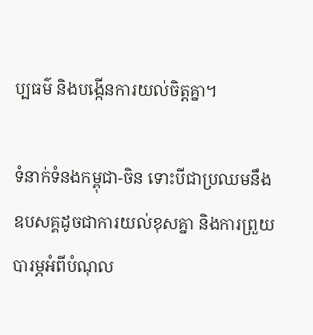ប្បធម៌ និងបង្កើនការយល់ចិត្តគ្នា។

ទំនាក់ទំនងកម្ពុជា-ចិន ទោះបីជាប្រឈមនឹងឧបសគ្គដូចជាការយល់ខុសគ្នា និងការព្រួយបារម្ភអំពីបំណុល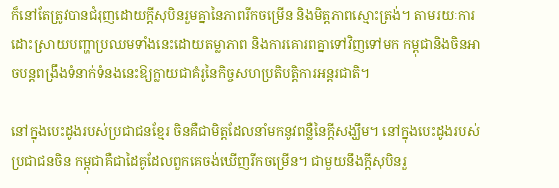ក៏នៅតែត្រូវបានជំរុញដោយក្តីសុបិនរួមគ្នានៃភាពរីកចម្រើន និងមិត្តភាពស្មោះត្រង់។ តាមរយៈការដោះស្រាយបញ្ហាប្រឈមទាំងនេះដោយតម្លាភាព និងការគោរពគ្នាទៅវិញទៅមក កម្ពុជានិងចិនអាចបន្តពង្រឹងទំនាក់ទំនងនេះឱ្យក្លាយជាគំរូនៃកិច្ចសហប្រតិបត្តិការអន្តរជាតិ។

នៅក្នុងបេះដូងរបស់ប្រជាជនខ្មែរ ចិនគឺជាមិត្តដែលនាំមកនូវពន្លឺនៃក្តីសង្ឃឹម។ នៅក្នុងបេះដូងរបស់ប្រជាជនចិន កម្ពុជាគឺជាដៃគូដែលពួកគេចង់ឃើញរីកចម្រើន។ ជាមួយនឹងក្តីសុបិនរួ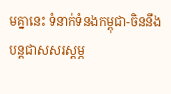មគ្នានេះ ទំនាក់ទំនងកម្ពុជា-ចិននឹងបន្តជាសសរស្តម្ភ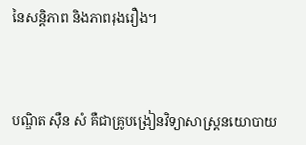នៃសន្តិភាព និងភាពរុងរឿង។



បណ្ឌិត ស៊ឺន សំ គឺជាគ្រូបង្រៀនវិទ្យាសាស្ត្រនយោបាយ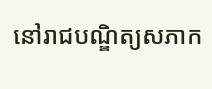នៅរាជបណ្ឌិត្យសភាក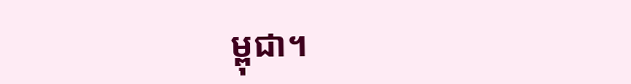ម្ពុជា។